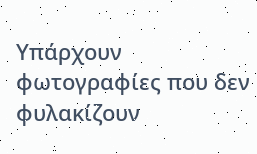Υπάρχουν
φωτογραφίες που δεν φυλακίζουν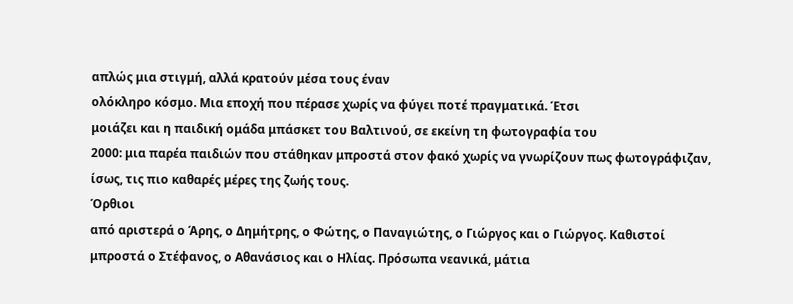απλώς μια στιγμή, αλλά κρατούν μέσα τους έναν
ολόκληρο κόσμο. Μια εποχή που πέρασε χωρίς να φύγει ποτέ πραγματικά. Έτσι
μοιάζει και η παιδική ομάδα μπάσκετ του Βαλτινού, σε εκείνη τη φωτογραφία του
2000: μια παρέα παιδιών που στάθηκαν μπροστά στον φακό χωρίς να γνωρίζουν πως φωτογράφιζαν,
ίσως, τις πιο καθαρές μέρες της ζωής τους.
Όρθιοι
από αριστερά ο Άρης, ο Δημήτρης, ο Φώτης, ο Παναγιώτης, ο Γιώργος και ο Γιώργος. Καθιστοί
μπροστά ο Στέφανος, ο Αθανάσιος και ο Ηλίας. Πρόσωπα νεανικά, μάτια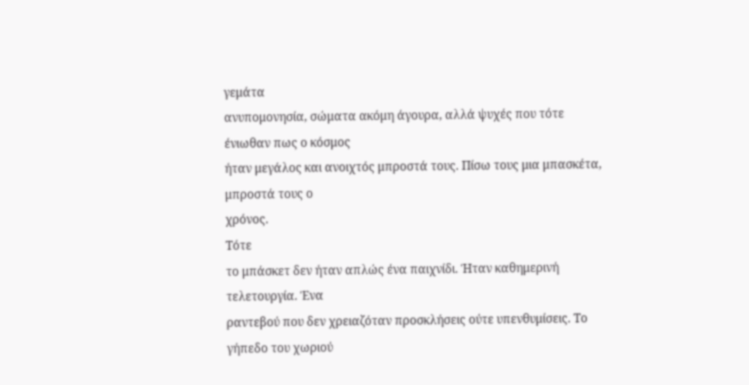γεμάτα
ανυπομονησία, σώματα ακόμη άγουρα, αλλά ψυχές που τότε ένιωθαν πως ο κόσμος
ήταν μεγάλος και ανοιχτός μπροστά τους. Πίσω τους μια μπασκέτα, μπροστά τους ο
χρόνος.
Τότε
το μπάσκετ δεν ήταν απλώς ένα παιχνίδι. Ήταν καθημερινή τελετουργία. Ένα
ραντεβού που δεν χρειαζόταν προσκλήσεις ούτε υπενθυμίσεις. Το γήπεδο του χωριού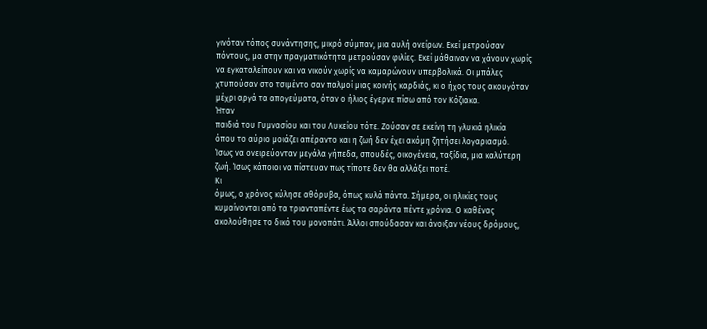γινόταν τόπος συνάντησης, μικρό σύμπαν, μια αυλή ονείρων. Εκεί μετρούσαν
πόντους, μα στην πραγματικότητα μετρούσαν φιλίες. Εκεί μάθαιναν να χάνουν χωρίς
να εγκαταλείπουν και να νικούν χωρίς να καμαρώνουν υπερβολικά. Οι μπάλες
χτυπούσαν στο τσιμέντο σαν παλμοί μιας κοινής καρδιάς, κι ο ήχος τους ακουγόταν
μέχρι αργά τα απογεύματα, όταν ο ήλιος έγερνε πίσω από τον Κόζιακα.
Ήταν
παιδιά του Γυμνασίου και του Λυκείου τότε. Ζούσαν σε εκείνη τη γλυκιά ηλικία
όπου το αύριο μοιάζει απέραντο και η ζωή δεν έχει ακόμη ζητήσει λογαριασμό.
Ίσως να ονειρεύονταν μεγάλα γήπεδα, σπουδές, οικογένεια, ταξίδια, μια καλύτερη
ζωή. Ίσως κάποιοι να πίστευαν πως τίποτε δεν θα αλλάξει ποτέ.
Κι
όμως, ο χρόνος κύλησε αθόρυβα, όπως κυλά πάντα. Σήμερα, οι ηλικίες τους
κυμαίνονται από τα τριανταπέντε έως τα σαράντα πέντε χρόνια. Ο καθένας
ακολούθησε το δικό του μονοπάτι. Άλλοι σπούδασαν και άνοιξαν νέους δρόμους,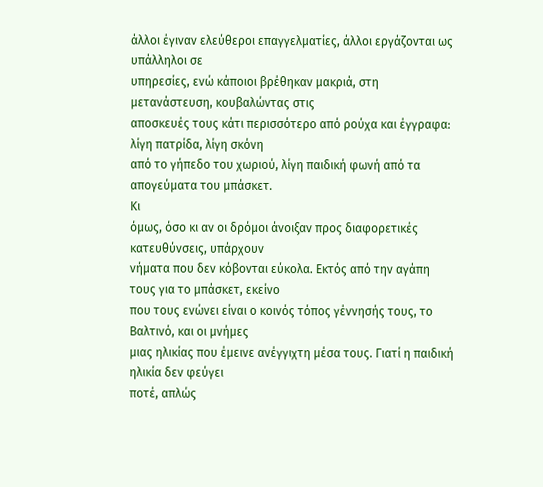άλλοι έγιναν ελεύθεροι επαγγελματίες, άλλοι εργάζονται ως υπάλληλοι σε
υπηρεσίες, ενώ κάποιοι βρέθηκαν μακριά, στη μετανάστευση, κουβαλώντας στις
αποσκευές τους κάτι περισσότερο από ρούχα και έγγραφα: λίγη πατρίδα, λίγη σκόνη
από το γήπεδο του χωριού, λίγη παιδική φωνή από τα απογεύματα του μπάσκετ.
Κι
όμως, όσο κι αν οι δρόμοι άνοιξαν προς διαφορετικές κατευθύνσεις, υπάρχουν
νήματα που δεν κόβονται εύκολα. Εκτός από την αγάπη τους για το μπάσκετ, εκείνο
που τους ενώνει είναι ο κοινός τόπος γέννησής τους, το Βαλτινό, και οι μνήμες
μιας ηλικίας που έμεινε ανέγγιχτη μέσα τους. Γιατί η παιδική ηλικία δεν φεύγει
ποτέ, απλώς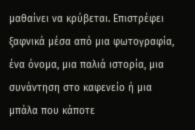μαθαίνει να κρύβεται. Επιστρέφει ξαφνικά μέσα από μια φωτογραφία,
ένα όνομα, μια παλιά ιστορία, μια συνάντηση στο καφενείο ή μια μπάλα που κάποτε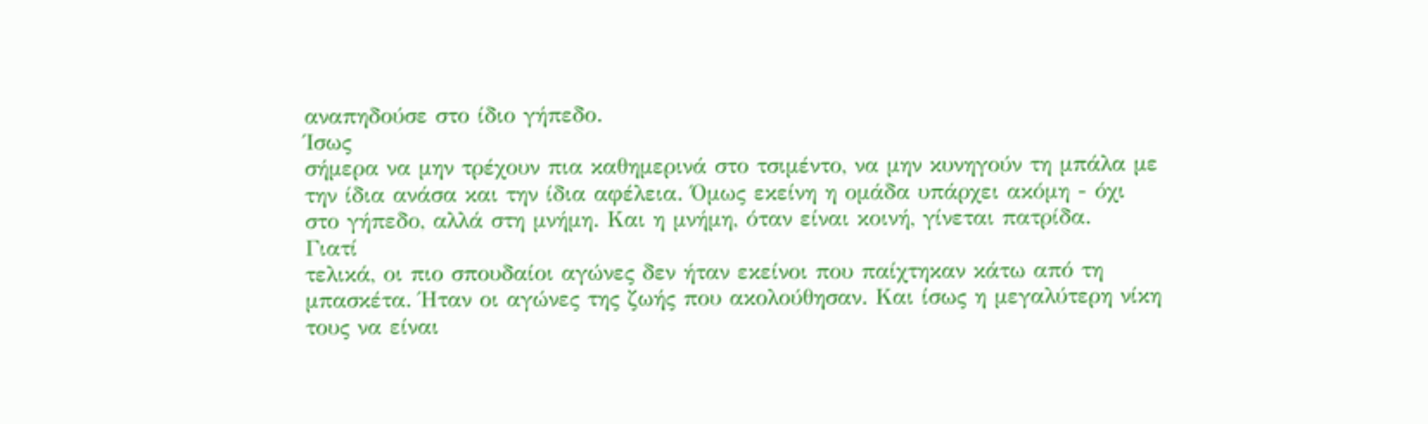αναπηδούσε στο ίδιο γήπεδο.
Ίσως
σήμερα να μην τρέχουν πια καθημερινά στο τσιμέντο, να μην κυνηγούν τη μπάλα με
την ίδια ανάσα και την ίδια αφέλεια. Όμως εκείνη η ομάδα υπάρχει ακόμη - όχι
στο γήπεδο, αλλά στη μνήμη. Και η μνήμη, όταν είναι κοινή, γίνεται πατρίδα.
Γιατί
τελικά, οι πιο σπουδαίοι αγώνες δεν ήταν εκείνοι που παίχτηκαν κάτω από τη
μπασκέτα. Ήταν οι αγώνες της ζωής που ακολούθησαν. Και ίσως η μεγαλύτερη νίκη
τους να είναι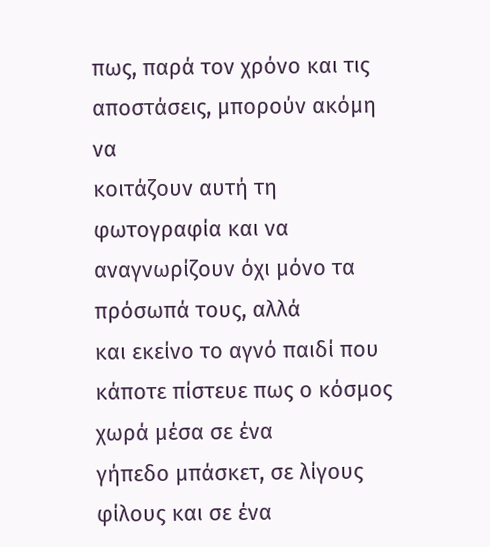πως, παρά τον χρόνο και τις αποστάσεις, μπορούν ακόμη να
κοιτάζουν αυτή τη φωτογραφία και να αναγνωρίζουν όχι μόνο τα πρόσωπά τους, αλλά
και εκείνο το αγνό παιδί που κάποτε πίστευε πως ο κόσμος χωρά μέσα σε ένα
γήπεδο μπάσκετ, σε λίγους φίλους και σε ένα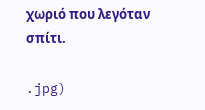χωριό που λεγόταν σπίτι.

.jpg)